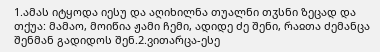1.ამას იტყოდა იესუ და აღიხილნა თუალნი თჳსნი ზეცად და თქუა: მამაო, მოიწია ჟამი ჩემი, ადიდე ძე შენი, რაჲთა ძემანცა შენმან გადიდოს შენ.2.ვითარცა-ესე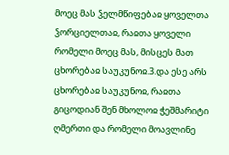მოეც მას ჴელმწიფებაჲ ყოველთა ჴორციელთაჲ, რაჲთა ყოველი რომელი მოეც მას, მისცეს მათ ცხორებაჲ საუკუნოჲ.3.და ესე არს ცხორებაჲ საუკუნოჲ, რაჲთა გიცოდიან შენ მხოლოჲ ჭეშმარიტი ღმერთი და რომელი მოავლინე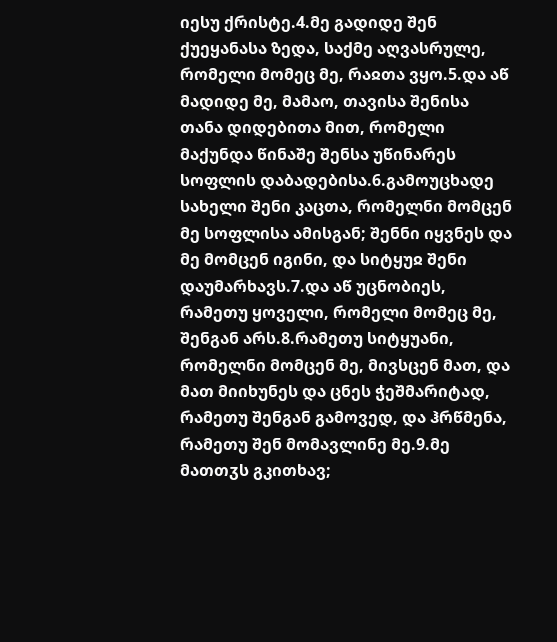იესუ ქრისტე.4.მე გადიდე შენ ქუეყანასა ზედა, საქმე აღვასრულე, რომელი მომეც მე, რაჲთა ვყო.5.და აწ მადიდე მე, მამაო, თავისა შენისა თანა დიდებითა მით, რომელი მაქუნდა წინაშე შენსა უწინარეს სოფლის დაბადებისა.6.გამოუცხადე სახელი შენი კაცთა, რომელნი მომცენ მე სოფლისა ამისგან; შენნი იყვნეს და მე მომცენ იგინი, და სიტყუჲ შენი დაუმარხავს.7.და აწ უცნობიეს, რამეთუ ყოველი, რომელი მომეც მე, შენგან არს.8.რამეთუ სიტყუანი, რომელნი მომცენ მე, მივსცენ მათ, და მათ მიიხუნეს და ცნეს ჭეშმარიტად, რამეთუ შენგან გამოვედ, და ჰრწმენა, რამეთუ შენ მომავლინე მე.9.მე მათთჳს გკითხავ;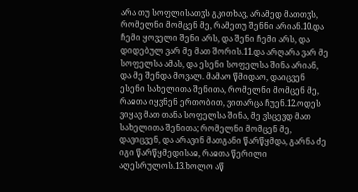არა თუ სოფლისათჳს გკითხავ, არამედ მათთჳს, რომელნი მომცენ მე, რამეთუ შენნი არიან.10.და ჩემი ყოველი შენი არს, და შენი ჩემი არს, და დიდებულ ვარ მე მათ შორის.11.და არღარა ვარ მე სოფელსა ამას, და ესენი სოფელსა შინა არიან, და მე შენდა მოვალ. მამაო წმიდაო, დაიცვენ ესენი სახელითა შენითა, რომელნი მომცენ მე, რაჲთა იყვნენ ერთობით, ვითარცა ჩუენ.12.ოდეს ვიყავ მათ თანა სოფელსა შინა, მე ვსცევდ მათ სახელითა შენითა; რომელნი მომცენ მე, დავიცვენ, და არავინ მათგანი წარწყმდა, გარნა ძე იგი წარწყმედისაჲ, რაჲთა წერილი აღესრულოს.13.ხოლო აწ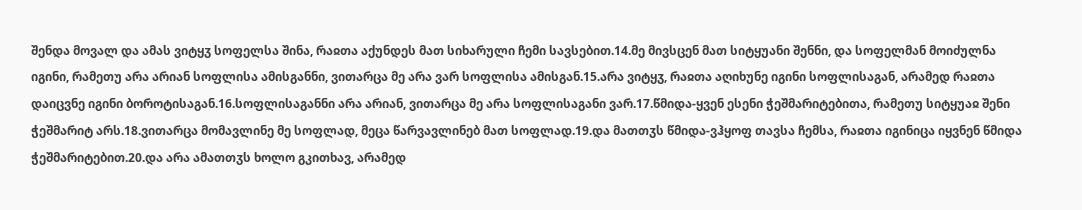შენდა მოვალ და ამას ვიტყჳ სოფელსა შინა, რაჲთა აქუნდეს მათ სიხარული ჩემი სავსებით.14.მე მივსცენ მათ სიტყუანი შენნი, და სოფელმან მოიძულნა იგინი, რამეთუ არა არიან სოფლისა ამისგანნი, ვითარცა მე არა ვარ სოფლისა ამისგან.15.არა ვიტყჳ, რაჲთა აღიხუნე იგინი სოფლისაგან, არამედ რაჲთა დაიცვნე იგინი ბოროტისაგან.16.სოფლისაგანნი არა არიან, ვითარცა მე არა სოფლისაგანი ვარ.17.წმიდა-ყვენ ესენი ჭეშმარიტებითა, რამეთუ სიტყუაჲ შენი ჭეშმარიტ არს.18.ვითარცა მომავლინე მე სოფლად, მეცა წარვავლინებ მათ სოფლად.19.და მათთჳს წმიდა-ვჰყოფ თავსა ჩემსა, რაჲთა იგინიცა იყვნენ წმიდა ჭეშმარიტებით.20.და არა ამათთჳს ხოლო გკითხავ, არამედ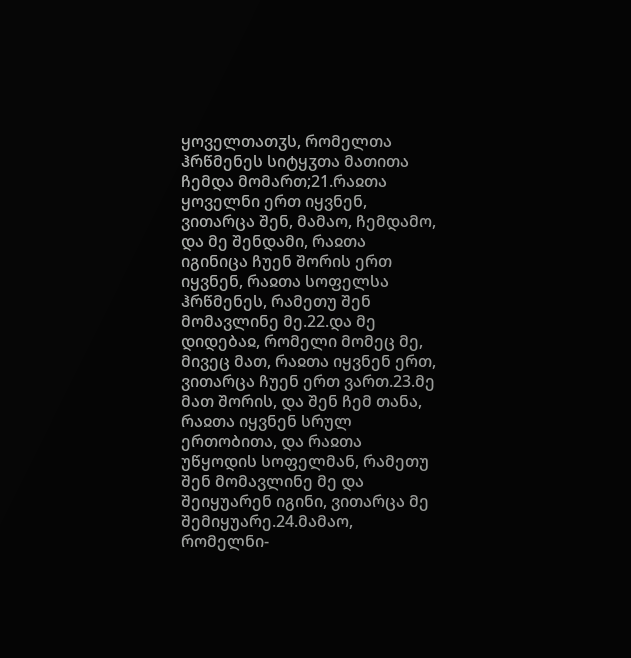ყოველთათჳს, რომელთა ჰრწმენეს სიტყჳთა მათითა ჩემდა მომართ;21.რაჲთა ყოველნი ერთ იყვნენ, ვითარცა შენ, მამაო, ჩემდამო, და მე შენდამი, რაჲთა იგინიცა ჩუენ შორის ერთ იყვნენ, რაჲთა სოფელსა ჰრწმენეს, რამეთუ შენ მომავლინე მე.22.და მე დიდებაჲ, რომელი მომეც მე, მივეც მათ, რაჲთა იყვნენ ერთ, ვითარცა ჩუენ ერთ ვართ.23.მე მათ შორის, და შენ ჩემ თანა, რაჲთა იყვნენ სრულ ერთობითა, და რაჲთა უწყოდის სოფელმან, რამეთუ შენ მომავლინე მე და შეიყუარენ იგინი, ვითარცა მე შემიყუარე.24.მამაო, რომელნი-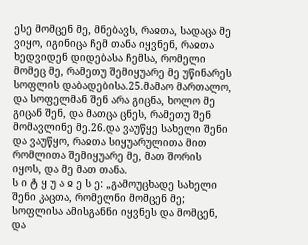ესე მომცენ მე, მნებავს, რაჲთა, სადაცა მე ვიყო, იგინიცა ჩემ თანა იყვნენ, რაჲთა ხედვიდენ დიდებასა ჩემსა, რომელი მომეც მე, რამეთუ შემიყუარე მე უწინარეს სოფლის დაბადებისა.25.მამაო მართალო, და სოფელმან შენ არა გიცნა, ხოლო მე გიცან შენ, და მათცა ცნეს, რამეთუ შენ მომავლინე მე.26.და ვაუწყე სახელი შენი და ვაუწყო, რაჲთა სიყუარულითა მით რომლითა შემიყუარე მე, მათ შორის იყოს, და მე მათ თანა.
ს ი ტ ყ უ ა ჲ ე ს ე: „გამოუცხადე სახელი შენი კაცთა, რომელნი მომცენ მე; სოფლისა ამისგანნი იყვნეს და მომცენ, და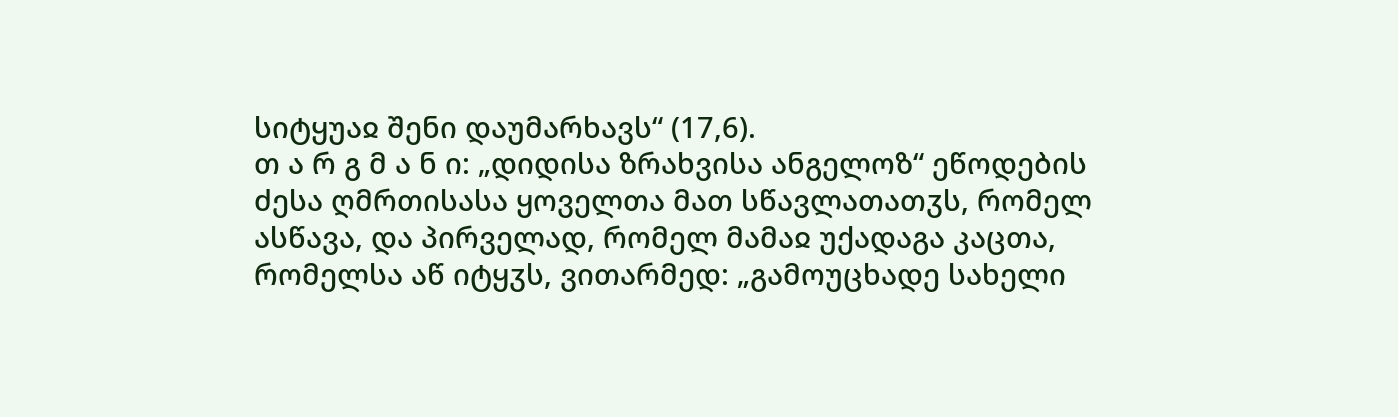სიტყუაჲ შენი დაუმარხავს“ (17,6).
თ ა რ გ მ ა ნ ი: „დიდისა ზრახვისა ანგელოზ“ ეწოდების ძესა ღმრთისასა ყოველთა მათ სწავლათათჳს, რომელ ასწავა, და პირველად, რომელ მამაჲ უქადაგა კაცთა, რომელსა აწ იტყჳს, ვითარმედ: „გამოუცხადე სახელი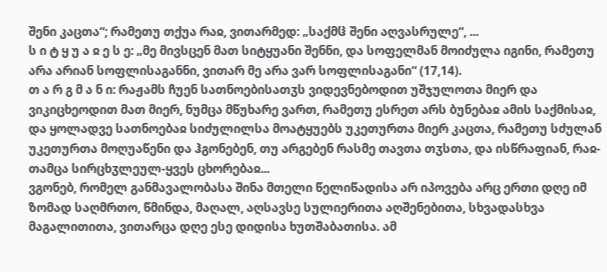შენი კაცთა“; რამეთუ თქუა რაჲ, ვითარმედ: „საქმჱ შენი აღვასრულე“, ...
ს ი ტ ყ უ ა ჲ ე ს ე: „მე მივსცენ მათ სიტყუანი შენნი, და სოფელმან მოიძულა იგინი, რამეთუ არა არიან სოფლისაგანნი, ვითარ მე არა ვარ სოფლისაგანი“ (17,14).
თ ა რ გ მ ა ნ ი: რაჟამს ჩუენ სათნოებისათჳს ვიდევნებოდით უშჯულოთა მიერ და ვიკიცხეოდით მათ მიერ, ნუმცა მწუხარე ვართ, რამეთუ ესრეთ არს ბუნებაჲ ამის საქმისაჲ, და ყოლადვე სათნოებაჲ სიძულილსა მოატყუებს უკეთურთა მიერ კაცთა, რამეთუ სძულან უკეთურთა მოღუაწენი და ჰგონებენ, თუ არგებენ რასმე თავთა თჳსთა, და ისწრაფიან, რაჲ-თამცა სირცხჳლეულ-ყვეს ცხორებაჲ...
ვგონებ, რომელ განმავალობასა შინა მთელი წელიწადისა არ იპოვება არც ერთი დღე იმ ზომად საღმრთო, წმინდა, მაღალ, აღსავსე სულიერითა აღშენებითა, სხვადასხვა მაგალითითა, ვითარცა დღე ესე დიდისა ხუთშაბათისა. ამ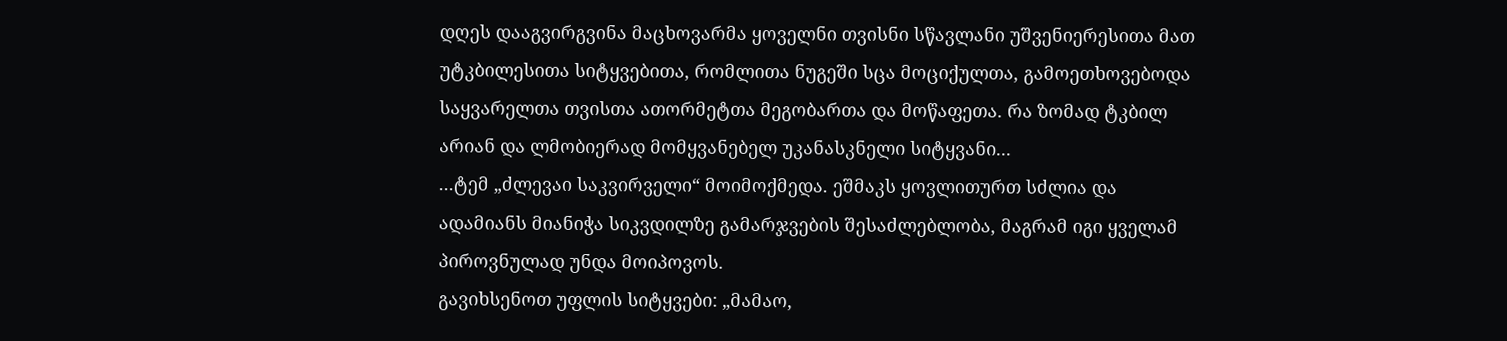დღეს დააგვირგვინა მაცხოვარმა ყოველნი თვისნი სწავლანი უშვენიერესითა მათ უტკბილესითა სიტყვებითა, რომლითა ნუგეში სცა მოციქულთა, გამოეთხოვებოდა საყვარელთა თვისთა ათორმეტთა მეგობართა და მოწაფეთა. რა ზომად ტკბილ არიან და ლმობიერად მომყვანებელ უკანასკნელი სიტყვანი...
...ტემ „ძლევაი საკვირველი“ მოიმოქმედა. ეშმაკს ყოვლითურთ სძლია და ადამიანს მიანიჭა სიკვდილზე გამარჯვების შესაძლებლობა, მაგრამ იგი ყველამ პიროვნულად უნდა მოიპოვოს.
გავიხსენოთ უფლის სიტყვები: „მამაო,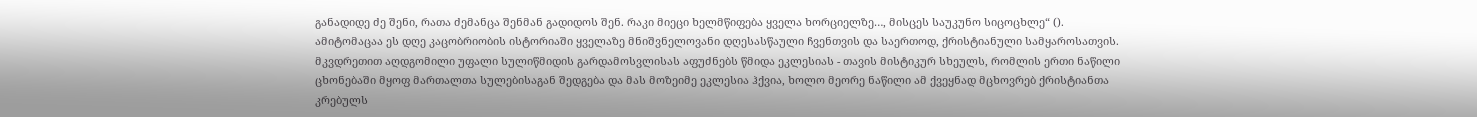განადიდე ძე შენი, რათა ძემანცა შენმან გადიდოს შენ. რაკი მიეცი ხელმწიფება ყველა ხორციელზე…, მისცეს საუკუნო სიცოცხლე“ ().
ამიტომაცაა ეს დღე კაცობრიობის ისტორიაში ყველაზე მნიშვნელოვანი დღესასწაული ჩვენთვის და საერთოდ, ქრისტიანული სამყაროსათვის.
მკვდრეთით აღდგომილი უფალი სულიწმიდის გარდამოსვლისას აფუძნებს წმიდა ეკლესიას - თავის მისტიკურ სხეულს, რომლის ერთი ნაწილი ცხონებაში მყოფ მართალთა სულებისაგან შედგება და მას მოზეიმე ეკლესია ჰქვია, ხოლო მეორე ნაწილი ამ ქვეყნად მცხოვრებ ქრისტიანთა კრებულს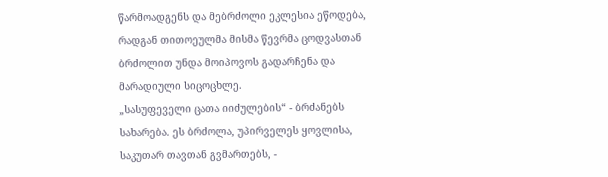წარმოადგენს და მებრძოლი ეკლესია ეწოდება, რადგან თითოეულმა მისმა წევრმა ცოდვასთან ბრძოლით უნდა მოიპოვოს გადარჩენა და მარადიული სიცოცხლე.
„სასუფეველი ცათა იიძულების“ - ბრძანებს სახარება. ეს ბრძოლა, უპირველეს ყოვლისა, საკუთარ თავთან გვმართებს, -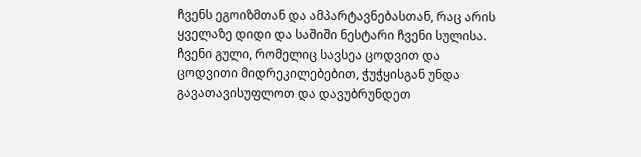ჩვენს ეგოიზმთან და ამპარტავნებასთან, რაც არის ყველაზე დიდი და საშიში ნესტარი ჩვენი სულისა. ჩვენი გული, რომელიც სავსეა ცოდვით და ცოდვითი მიდრეკილებებით, ჭუჭყისგან უნდა გავათავისუფლოთ და დავუბრუნდეთ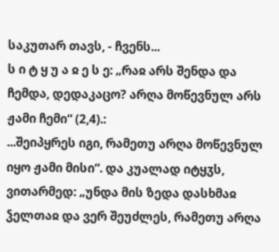საკუთარ თავს, - ჩვენს...
ს ი ტ ყ უ ა ჲ ე ს ე: „რაჲ არს შენდა და ჩემდა, დედაკაცო? არღა მოწევნულ არს ჟამი ჩემი“ (2,4).:
...შეიპყრეს იგი, რამეთუ არღა მოწევნულ იყო ჟამი მისი“. და კუალად იტყჳს, ვითარმედ: „უნდა მის ზედა დასხმაჲ ჴელთაჲ და ვერ შეუძლეს, რამეთუ არღა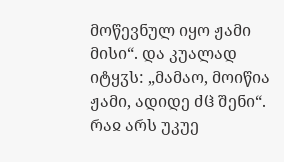მოწევნულ იყო ჟამი მისი“. და კუალად იტყჳს: „მამაო, მოიწია ჟამი, ადიდე ძჱ შენი“. რაჲ არს უკუე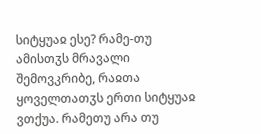სიტყუაჲ ესე? რამე-თუ ამისთჳს მრავალი შემოვკრიბე, რაჲთა ყოველთათჳს ერთი სიტყუაჲ ვთქუა. რამეთუ არა თუ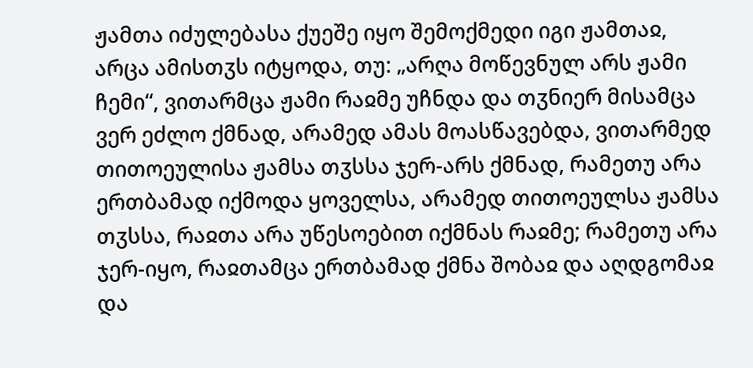ჟამთა იძულებასა ქუეშე იყო შემოქმედი იგი ჟამთაჲ, არცა ამისთჳს იტყოდა, თუ: „არღა მოწევნულ არს ჟამი ჩემი“, ვითარმცა ჟამი რაჲმე უჩნდა და თჳნიერ მისამცა ვერ ეძლო ქმნად, არამედ ამას მოასწავებდა, ვითარმედ თითოეულისა ჟამსა თჳსსა ჯერ-არს ქმნად, რამეთუ არა ერთბამად იქმოდა ყოველსა, არამედ თითოეულსა ჟამსა თჳსსა, რაჲთა არა უწესოებით იქმნას რაჲმე; რამეთუ არა ჯერ-იყო, რაჲთამცა ერთბამად ქმნა შობაჲ და აღდგომაჲ და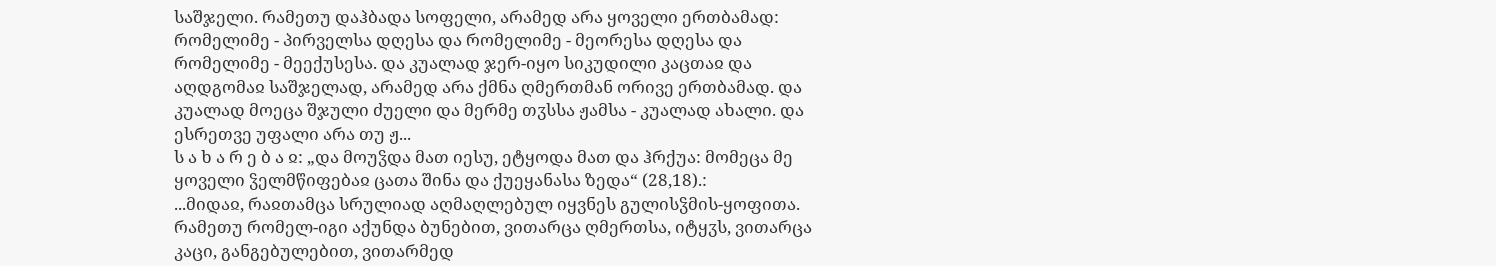საშჯელი. რამეთუ დაჰბადა სოფელი, არამედ არა ყოველი ერთბამად: რომელიმე - პირველსა დღესა და რომელიმე - მეორესა დღესა და რომელიმე - მეექუსესა. და კუალად ჯერ-იყო სიკუდილი კაცთაჲ და აღდგომაჲ საშჯელად, არამედ არა ქმნა ღმერთმან ორივე ერთბამად. და კუალად მოეცა შჯული ძუელი და მერმე თჳსსა ჟამსა - კუალად ახალი. და ესრეთვე უფალი არა თუ ჟ...
ს ა ხ ა რ ე ბ ა ჲ: „და მოუჴდა მათ იესუ, ეტყოდა მათ და ჰრქუა: მომეცა მე ყოველი ჴელმწიფებაჲ ცათა შინა და ქუეყანასა ზედა“ (28,18).:
...მიდაჲ, რაჲთამცა სრულიად აღმაღლებულ იყვნეს გულისჴმის-ყოფითა.
რამეთუ რომელ-იგი აქუნდა ბუნებით, ვითარცა ღმერთსა, იტყჳს, ვითარცა კაცი, განგებულებით, ვითარმედ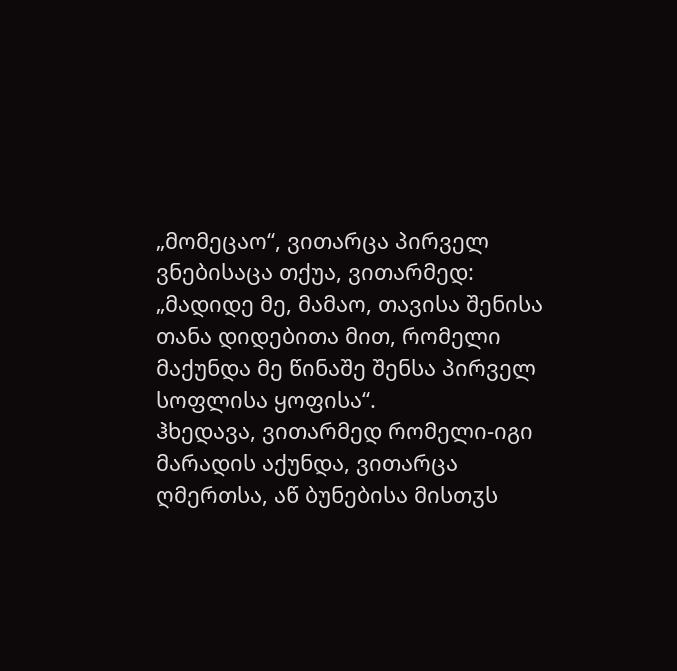„მომეცაო“, ვითარცა პირველ ვნებისაცა თქუა, ვითარმედ: „მადიდე მე, მამაო, თავისა შენისა თანა დიდებითა მით, რომელი მაქუნდა მე წინაშე შენსა პირველ სოფლისა ყოფისა“.
ჰხედავა, ვითარმედ რომელი-იგი მარადის აქუნდა, ვითარცა ღმერთსა, აწ ბუნებისა მისთჳს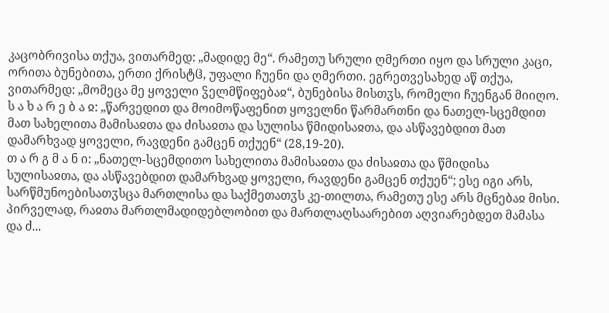კაცობრივისა თქუა, ვითარმედ: „მადიდე მე“. რამეთუ სრული ღმერთი იყო და სრული კაცი, ორითა ბუნებითა, ერთი ქრისტჱ, უფალი ჩუენი და ღმერთი. ეგრეთვესახედ აწ თქუა, ვითარმედ: „მომეცა მე ყოველი ჴელმწიფებაჲ“, ბუნებისა მისთჳს, რომელი ჩუენგან მიიღო.
ს ა ხ ა რ ე ბ ა ჲ: „წარვედით და მოიმოწაფენით ყოველნი წარმართნი და ნათელ-სცემდით მათ სახელითა მამისაჲთა და ძისაჲთა და სულისა წმიდისაჲთა, და ასწავებდით მათ დამარხვად ყოველი, რავდენი გამცენ თქუენ“ (28,19-20).
თ ა რ გ მ ა ნ ი: „ნათელ-სცემდითო სახელითა მამისაჲთა და ძისაჲთა და წმიდისა სულისაჲთა, და ასწავებდით დამარხვად ყოველი, რავდენი გამცენ თქუენ“; ესე იგი არს, სარწმუნოებისათჳსცა მართლისა და საქმეთათჳს კე-თილთა, რამეთუ ესე არს მცნებაჲ მისი.
პირველად, რაჲთა მართლმადიდებლობით და მართლაღსაარებით აღვიარებდეთ მამასა და ძ...